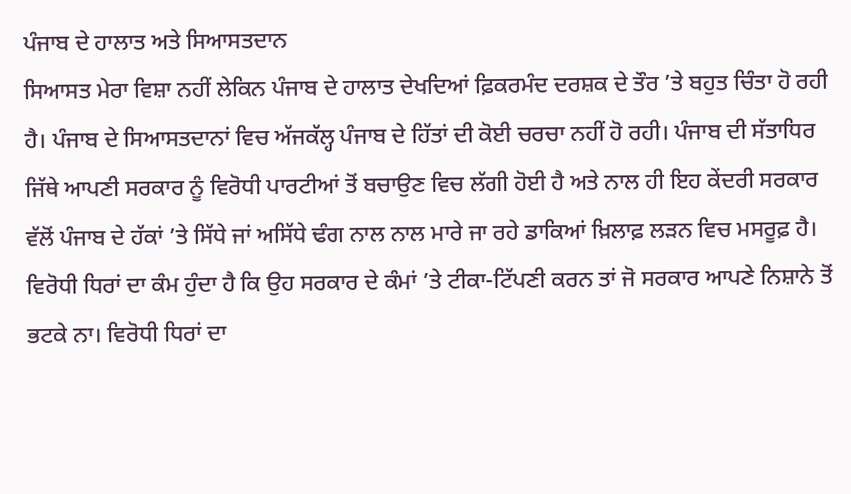ਪੰਜਾਬ ਦੇ ਹਾਲਾਤ ਅਤੇ ਸਿਆਸਤਦਾਨ
ਸਿਆਸਤ ਮੇਰਾ ਵਿਸ਼ਾ ਨਹੀਂ ਲੇਕਿਨ ਪੰਜਾਬ ਦੇ ਹਾਲਾਤ ਦੇਖਦਿਆਂ ਫ਼ਿਕਰਮੰਦ ਦਰਸ਼ਕ ਦੇ ਤੌਰ ’ਤੇ ਬਹੁਤ ਚਿੰਤਾ ਹੋ ਰਹੀ ਹੈ। ਪੰਜਾਬ ਦੇ ਸਿਆਸਤਦਾਨਾਂ ਵਿਚ ਅੱਜਕੱਲ੍ਹ ਪੰਜਾਬ ਦੇ ਹਿੱਤਾਂ ਦੀ ਕੋਈ ਚਰਚਾ ਨਹੀਂ ਹੋ ਰਹੀ। ਪੰਜਾਬ ਦੀ ਸੱਤਾਧਿਰ ਜਿੱਥੇ ਆਪਣੀ ਸਰਕਾਰ ਨੂੰ ਵਿਰੋਧੀ ਪਾਰਟੀਆਂ ਤੋਂ ਬਚਾਉਣ ਵਿਚ ਲੱਗੀ ਹੋਈ ਹੈ ਅਤੇ ਨਾਲ ਹੀ ਇਹ ਕੇਂਦਰੀ ਸਰਕਾਰ ਵੱਲੋਂ ਪੰਜਾਬ ਦੇ ਹੱਕਾਂ ’ਤੇ ਸਿੱਧੇ ਜਾਂ ਅਸਿੱਧੇ ਢੰਗ ਨਾਲ ਨਾਲ ਮਾਰੇ ਜਾ ਰਹੇ ਡਾਕਿਆਂ ਖ਼ਿਲਾਫ਼ ਲੜਨ ਵਿਚ ਮਸਰੂਫ਼ ਹੈ। ਵਿਰੋਧੀ ਧਿਰਾਂ ਦਾ ਕੰਮ ਹੁੰਦਾ ਹੈ ਕਿ ਉਹ ਸਰਕਾਰ ਦੇ ਕੰਮਾਂ ’ਤੇ ਟੀਕਾ-ਟਿੱਪਣੀ ਕਰਨ ਤਾਂ ਜੋ ਸਰਕਾਰ ਆਪਣੇ ਨਿਸ਼ਾਨੇ ਤੋਂ ਭਟਕੇ ਨਾ। ਵਿਰੋਧੀ ਧਿਰਾਂ ਦਾ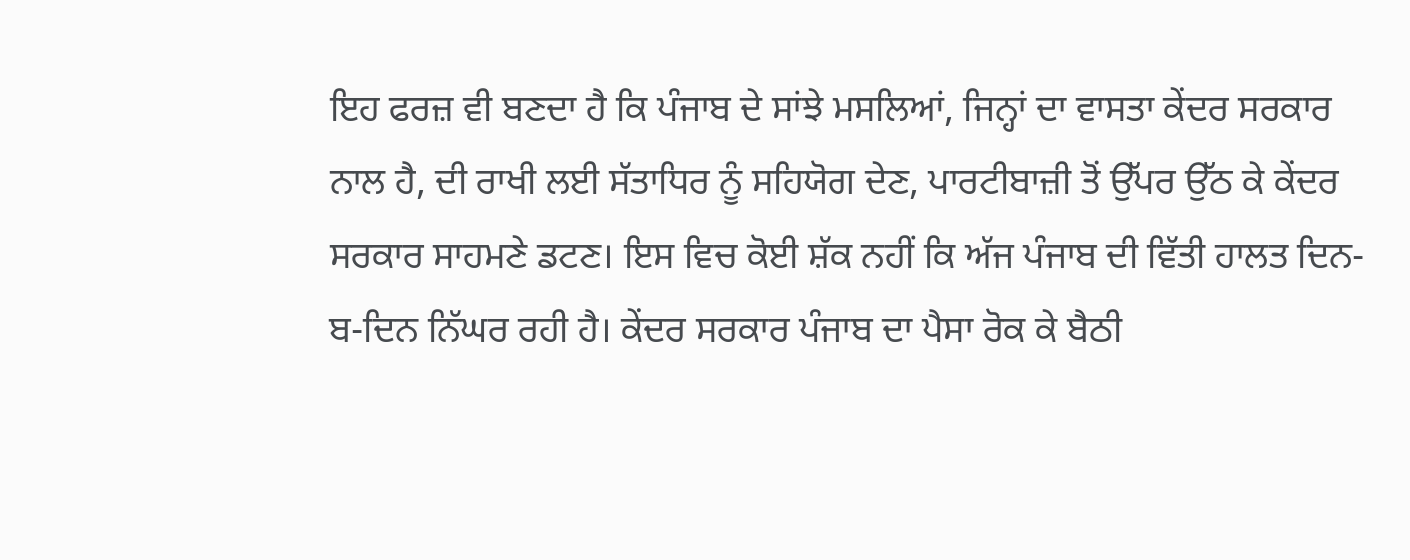ਇਹ ਫਰਜ਼ ਵੀ ਬਣਦਾ ਹੈ ਕਿ ਪੰਜਾਬ ਦੇ ਸਾਂਝੇ ਮਸਲਿਆਂ, ਜਿਨ੍ਹਾਂ ਦਾ ਵਾਸਤਾ ਕੇਂਦਰ ਸਰਕਾਰ ਨਾਲ ਹੈ, ਦੀ ਰਾਖੀ ਲਈ ਸੱਤਾਧਿਰ ਨੂੰ ਸਹਿਯੋਗ ਦੇਣ, ਪਾਰਟੀਬਾਜ਼ੀ ਤੋਂ ਉੱਪਰ ਉੱਠ ਕੇ ਕੇਂਦਰ ਸਰਕਾਰ ਸਾਹਮਣੇ ਡਟਣ। ਇਸ ਵਿਚ ਕੋਈ ਸ਼ੱਕ ਨਹੀਂ ਕਿ ਅੱਜ ਪੰਜਾਬ ਦੀ ਵਿੱਤੀ ਹਾਲਤ ਦਿਨ-ਬ-ਦਿਨ ਨਿੱਘਰ ਰਹੀ ਹੈ। ਕੇਂਦਰ ਸਰਕਾਰ ਪੰਜਾਬ ਦਾ ਪੈਸਾ ਰੋਕ ਕੇ ਬੈਠੀ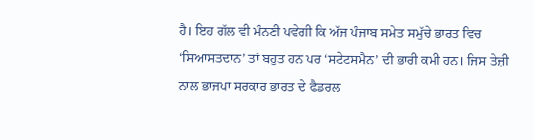ਹੈ। ਇਹ ਗੱਲ ਵੀ ਮੰਨਣੀ ਪਵੇਗੀ ਕਿ ਅੱਜ ਪੰਜਾਬ ਸਮੇਤ ਸਮੁੱਚੇ ਭਾਰਤ ਵਿਚ ‘ਸਿਆਸਤਦਾਨ’ ਤਾਂ ਬਹੁਤ ਹਨ ਪਰ ‘ਸਟੇਟਸਮੈਨ’ ਦੀ ਭਾਰੀ ਕਮੀ ਹਨ। ਜਿਸ ਤੇਜ਼ੀ ਨਾਲ ਭਾਜਪਾ ਸਰਕਾਰ ਭਾਰਤ ਦੇ ਫੈਡਰਲ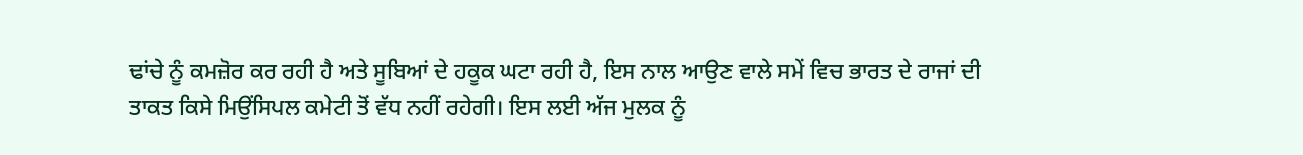ਢਾਂਚੇ ਨੂੰ ਕਮਜ਼ੋਰ ਕਰ ਰਹੀ ਹੈ ਅਤੇ ਸੂਬਿਆਂ ਦੇ ਹਕੂਕ ਘਟਾ ਰਹੀ ਹੈ, ਇਸ ਨਾਲ ਆਉਣ ਵਾਲੇ ਸਮੇਂ ਵਿਚ ਭਾਰਤ ਦੇ ਰਾਜਾਂ ਦੀ ਤਾਕਤ ਕਿਸੇ ਮਿਉਂਸਿਪਲ ਕਮੇਟੀ ਤੋਂ ਵੱਧ ਨਹੀਂ ਰਹੇਗੀ। ਇਸ ਲਈ ਅੱਜ ਮੁਲਕ ਨੂੰ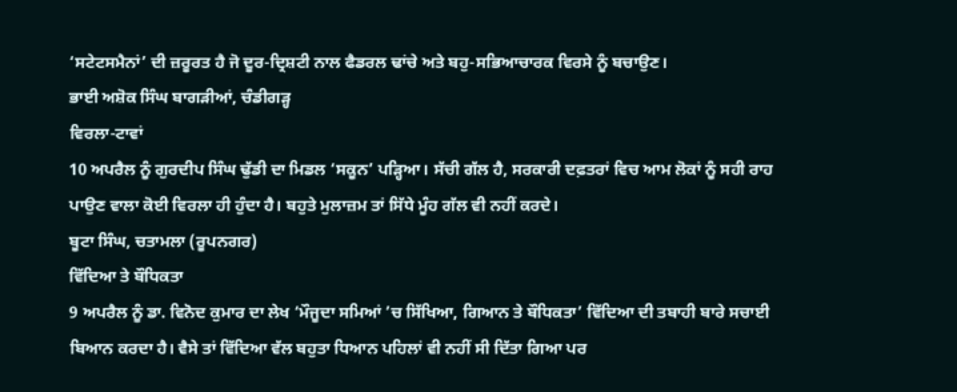‘ਸਟੇਟਸਮੈਨਾਂ’ ਦੀ ਜ਼ਰੂਰਤ ਹੈ ਜੋ ਦੂਰ-ਦ੍ਰਿਸ਼ਟੀ ਨਾਲ ਫੈਡਰਲ ਢਾਂਚੇ ਅਤੇ ਬਹੁ-ਸਭਿਆਚਾਰਕ ਵਿਰਸੇ ਨੂੰ ਬਚਾਉਣ।
ਭਾਈ ਅਸ਼ੋਕ ਸਿੰਘ ਬਾਗੜੀਆਂ, ਚੰਡੀਗੜ੍ਹ
ਵਿਰਲਾ-ਟਾਵਾਂ
10 ਅਪਰੈਲ ਨੂੰ ਗੁਰਦੀਪ ਸਿੰਘ ਢੁੱਡੀ ਦਾ ਮਿਡਲ ‘ਸਕੂਨ’ ਪੜ੍ਹਿਆ। ਸੱਚੀ ਗੱਲ ਹੈ, ਸਰਕਾਰੀ ਦਫ਼ਤਰਾਂ ਵਿਚ ਆਮ ਲੋਕਾਂ ਨੂੰ ਸਹੀ ਰਾਹ ਪਾਉਣ ਵਾਲਾ ਕੋਈ ਵਿਰਲਾ ਹੀ ਹੁੰਦਾ ਹੈ। ਬਹੁਤੇ ਮੁਲਾਜ਼ਮ ਤਾਂ ਸਿੱਧੇ ਮੂੰਹ ਗੱਲ ਵੀ ਨਹੀਂ ਕਰਦੇ।
ਬੂਟਾ ਸਿੰਘ, ਚਤਾਮਲਾ (ਰੂਪਨਗਰ)
ਵਿੱਦਿਆ ਤੇ ਬੌਧਿਕਤਾ
9 ਅਪਰੈਲ ਨੂੰ ਡਾ. ਵਿਨੋਦ ਕੁਮਾਰ ਦਾ ਲੇਖ ‘ਮੌਜੂਦਾ ਸਮਿਆਂ ’ਚ ਸਿੱਖਿਆ, ਗਿਆਨ ਤੇ ਬੌਧਿਕਤਾ’ ਵਿੱਦਿਆ ਦੀ ਤਬਾਹੀ ਬਾਰੇ ਸਚਾਈ ਬਿਆਨ ਕਰਦਾ ਹੈ। ਵੈਸੇ ਤਾਂ ਵਿੱਦਿਆ ਵੱਲ ਬਹੁਤਾ ਧਿਆਨ ਪਹਿਲਾਂ ਵੀ ਨਹੀਂ ਸੀ ਦਿੱਤਾ ਗਿਆ ਪਰ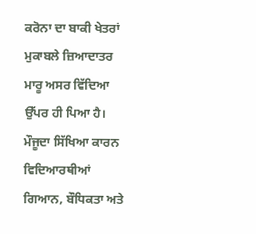ਕਰੋਨਾ ਦਾ ਬਾਕੀ ਖੇਤਰਾਂ ਮੁਕਾਬਲੇ ਜ਼ਿਆਦਾਤਰ ਮਾਰੂ ਅਸਰ ਵਿੱਦਿਆ ਉੱਪਰ ਹੀ ਪਿਆ ਹੈ। ਮੌਜੂਦਾ ਸਿੱਖਿਆ ਕਾਰਨ ਵਿਦਿਆਰਥੀਆਂ ਗਿਆਨ, ਬੌਧਿਕਤਾ ਅਤੇ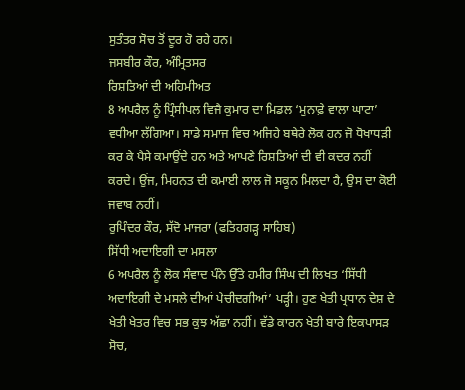ਸੁਤੰਤਰ ਸੋਚ ਤੋਂ ਦੂਰ ਹੋ ਰਹੇ ਹਨ।
ਜਸਬੀਰ ਕੌਰ, ਅੰਮ੍ਰਿਤਸਰ
ਰਿਸ਼ਤਿਆਂ ਦੀ ਅਹਿਮੀਅਤ
8 ਅਪਰੈਲ ਨੂੰ ਪ੍ਰਿੰਸੀਪਲ ਵਿਜੈ ਕੁਮਾਰ ਦਾ ਮਿਡਲ ‘ਮੁਨਾਫ਼ੇ ਵਾਲਾ ਘਾਟਾ’ ਵਧੀਆ ਲੱਗਿਆ। ਸਾਡੇ ਸਮਾਜ ਵਿਚ ਅਜਿਹੇ ਬਥੇਰੇ ਲੋਕ ਹਨ ਜੋ ਧੋਖਾਧੜੀ ਕਰ ਕੇ ਪੈਸੇ ਕਮਾਉਂਦੇ ਹਨ ਅਤੇ ਆਪਣੇ ਰਿਸ਼ਤਿਆਂ ਦੀ ਵੀ ਕਦਰ ਨਹੀਂ ਕਰਦੇ। ਉਂਜ, ਮਿਹਨਤ ਦੀ ਕਮਾਈ ਲਾਲ ਜੋ ਸਕੂਨ ਮਿਲਦਾ ਹੈ, ਉਸ ਦਾ ਕੋਈ ਜਵਾਬ ਨਹੀਂ।
ਰੁਪਿੰਦਰ ਕੌਰ, ਸੱਦੋ ਮਾਜਰਾ (ਫਤਿਹਗੜ੍ਹ ਸਾਹਿਬ)
ਸਿੱਧੀ ਅਦਾਇਗੀ ਦਾ ਮਸਲਾ
6 ਅਪਰੈਲ ਨੂੰ ਲੋਕ ਸੰਵਾਦ ਪੰਨੇ ਉੱਤੇ ਹਮੀਰ ਸਿੰਘ ਦੀ ਲਿਖਤ ‘ਸਿੱਧੀ ਅਦਾਇਗੀ ਦੇ ਮਸਲੇ ਦੀਆਂ ਪੇਚੀਦਗੀਆਂ’ ਪੜ੍ਹੀ। ਹੁਣ ਖੇਤੀ ਪ੍ਰਧਾਨ ਦੇਸ਼ ਦੇ ਖੇਤੀ ਖੇਤਰ ਵਿਚ ਸਭ ਕੁਝ ਅੱਛਾ ਨਹੀਂ। ਵੱਡੇ ਕਾਰਨ ਖੇਤੀ ਬਾਰੇ ਇਕਪਾਸੜ ਸੋਚ,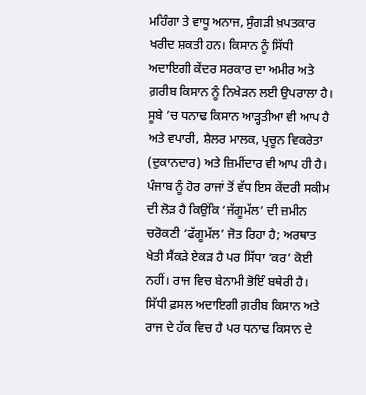ਮਹਿੰਗਾ ਤੇ ਵਾਧੂ ਅਨਾਜ, ਸੁੰਗੜੀ ਖ਼ਪਤਕਾਰ ਖਰੀਦ ਸ਼ਕਤੀ ਹਨ। ਕਿਸਾਨ ਨੂੰ ਸਿੱਧੀ ਅਦਾਇਗੀ ਕੇਂਦਰ ਸਰਕਾਰ ਦਾ ਅਮੀਰ ਅਤੇ ਗ਼ਰੀਬ ਕਿਸਾਨ ਨੂੰ ਨਿਖੇੜਨ ਲਈ ਉਪਰਾਲਾ ਹੈ। ਸੂਬੇ ’ਚ ਧਨਾਢ ਕਿਸਾਨ ਆੜ੍ਹਤੀਆ ਵੀ ਆਪ ਹੈ ਅਤੇ ਵਪਾਰੀ, ਸ਼ੈਲਰ ਮਾਲਕ, ਪ੍ਰਚੂਨ ਵਿਕਰੇਤਾ (ਦੁਕਾਨਦਾਰ) ਅਤੇ ਜ਼ਿਮੀਂਦਾਰ ਵੀ ਆਪ ਹੀ ਹੈ। ਪੰਜਾਬ ਨੂੰ ਹੋਰ ਰਾਜਾਂ ਤੋਂ ਵੱਧ ਇਸ ਕੇਂਦਰੀ ਸਕੀਮ ਦੀ ਲੋੜ ਹੈ ਕਿਉਂਕਿ ‘ਜੱਗੂਮੱਲ’ ਦੀ ਜ਼ਮੀਨ ਚਰੋਕਣੀ ‘ਫੱਗੂਮੱਲ’ ਜੋਤ ਰਿਹਾ ਹੈ; ਅਰਥਾਤ ਖੇਤੀ ਸੈਂਕੜੇ ਏਕੜ ਹੈ ਪਰ ਸਿੱਧਾ ‘ਕਰ’ ਕੋਈ ਨਹੀਂ। ਰਾਜ ਵਿਚ ਬੇਨਾਮੀ ਭੋਇੰ ਬਥੇਰੀ ਹੈ। ਸਿੱਧੀ ਫ਼ਸਲ ਅਦਾਇਗੀ ਗ਼ਰੀਬ ਕਿਸਾਨ ਅਤੇ ਰਾਜ ਦੇ ਹੱਕ ਵਿਚ ਹੈ ਪਰ ਧਨਾਢ ਕਿਸਾਨ ਦੇ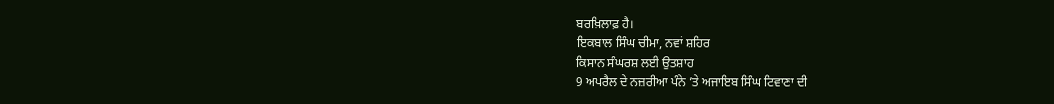ਬਰਖ਼ਿਲਾਫ਼ ਹੈ।
ਇਕਬਾਲ ਸਿੰਘ ਚੀਮਾ, ਨਵਾਂ ਸ਼ਹਿਰ
ਕਿਸਾਨ ਸੰਘਰਸ਼ ਲਈ ਉਤਸ਼ਾਹ
9 ਅਪਰੈਲ ਦੇ ਨਜ਼ਰੀਆ ਪੰਨੇ ’ਤੇ ਅਜਾਇਬ ਸਿੰਘ ਟਿਵਾਣਾ ਦੀ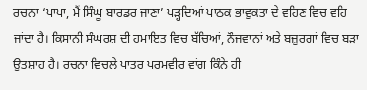ਰਚਨਾ ‘ਪਾਪਾ, ਮੈਂ ਸਿੰਘੂ ਬਾਰਡਰ ਜਾਣਾ’ ਪੜ੍ਹਦਿਆਂ ਪਾਠਕ ਭਾਵੁਕਤਾ ਦੇ ਵਹਿਣ ਵਿਚ ਵਹਿ ਜਾਂਦਾ ਹੈ। ਕਿਸਾਨੀ ਸੰਘਰਸ਼ ਦੀ ਹਮਾਇਤ ਵਿਚ ਬੱਚਿਆਂ, ਨੌਜਵਾਨਾਂ ਅਤੇ ਬਜ਼ੁਰਗਾਂ ਵਿਚ ਬੜਾ ਉਤਸ਼ਾਹ ਹੈ। ਰਚਨਾ ਵਿਚਲੇ ਪਾਤਰ ਪਰਮਵੀਰ ਵਾਂਗ ਕਿੰਨੇ ਹੀ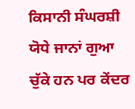ਕਿਸਾਨੀ ਸੰਘਰਸ਼ੀ ਯੋਧੇ ਜਾਨਾਂ ਗੁਆ ਚੁੱਕੇ ਹਨ ਪਰ ਕੇਂਦਰ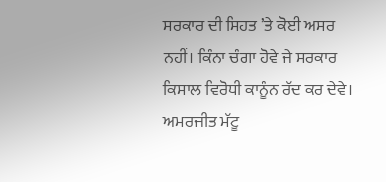ਸਰਕਾਰ ਦੀ ਸਿਹਤ ’ਤੇ ਕੋਈ ਅਸਰ ਨਹੀਂ। ਕਿੰਨਾ ਚੰਗਾ ਹੋਵੇ ਜੇ ਸਰਕਾਰ ਕਿਸਾਲ ਵਿਰੋਧੀ ਕਾਨੂੰਨ ਰੱਦ ਕਰ ਦੇਵੇ।
ਅਮਰਜੀਤ ਮੱਟੂ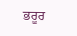ਭਰੂਰ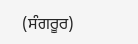(ਸੰਗਰੂਰ)